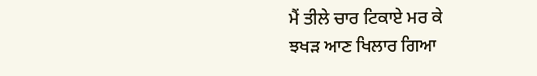ਮੈਂ ਤੀਲੇ ਚਾਰ ਟਿਕਾਏ ਮਰ ਕੇ
ਝਖੜ ਆਣ ਖਿਲਾਰ ਗਿਆ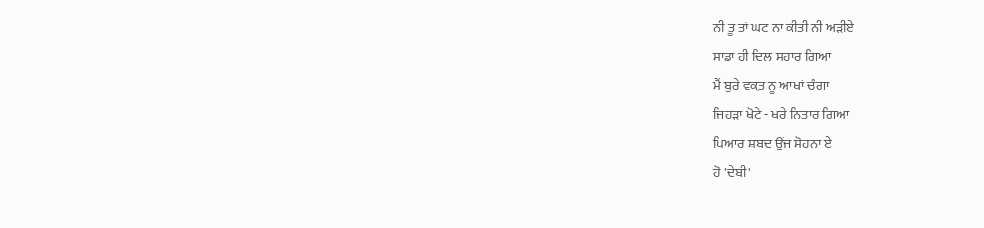ਨੀ ਤੂ ਤਾਂ ਘਟ ਨਾ ਕੀਤੀ ਨੀ ਅੜੀਏ
ਸਾਡਾ ਹੀ ਦਿਲ ਸਹਾਰ ਗਿਆ
ਮੈਂ ਬੁਰੇ ਵਕ਼ਤ ਨੂ ਆਖਾਂ ਚੰਗਾ
ਜਿਹੜਾ ਖੋਟੇ - ਖਰੇ ਨਿਤਾਰ ਗਿਆ
ਪਿਆਰ ਸ਼ਬਦ ਉਂਜ ਸੋਹਨਾ ਏ
ਹੋ 'ਦੇਬੀ'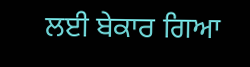ਲਈ ਬੇਕਾਰ ਗਿਆ